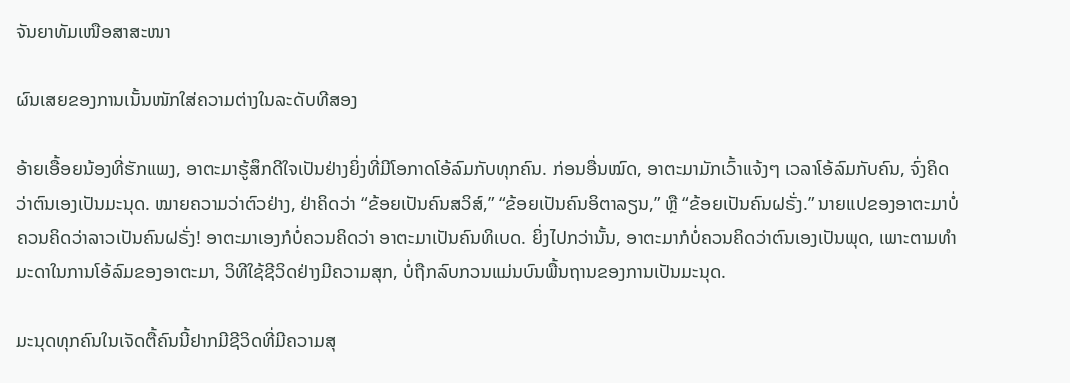ຈັນຍາທັມເໜືອສາສະໜາ

ຜົນເສຍຂອງການເນັ້ນໜັກໃສ່ຄວາມຕ່າງໃນລະດັບທີສອງ

ອ້າຍເອື້ອຍນ້ອງທີ່ຮັກແພງ, ອາຕະມາຮູ້ສຶກດີໃຈເປັນຢ່າງຍິ່ງທີ່ມີໂອກາດໂອ້ລົມກັບທຸກຄົນ. ກ່ອນອື່ນໝົດ, ອາຕະມາມັກເວົ້າແຈ້ງໆ ເວລາໂອ້ລົມກັບຄົນ, ຈົ່ງຄິດວ່າຕົນເອງເປັນມະນຸດ. ໝາຍຄວາມວ່າຕົວຢ່າງ, ຢ່າຄິດວ່າ “ຂ້ອຍເປັນຄົນສວິສ໌,” “ຂ້ອຍເປັນຄົນອິຕາລຽນ,” ຫຼື “ຂ້ອຍເປັນຄົນຝຣັ່ງ.” ນາຍແປຂອງອາຕະມາບໍ່ຄວນຄິດວ່າລາວເປັນຄົນຝຣັ່ງ! ອາຕະມາເອງກໍບໍ່ຄວນຄິດວ່າ ອາຕະມາເປັນຄົນທິເບດ. ຍິ່ງໄປກວ່ານັ້ນ, ອາຕະມາກໍບໍ່ຄວນຄິດວ່າຕົນເອງເປັນພຸດ, ເພາະຕາມທຳມະດາໃນການໂອ້ລົມຂອງອາຕະມາ, ວິທີໃຊ້ຊີວິດຢ່າງມີຄວາມສຸກ, ບໍ່ຖືກລົບກວນແມ່ນບົນພື້ນຖານຂອງການເປັນມະນຸດ.

ມະນຸດທຸກຄົນໃນເຈັດຕື້ຄົນນີ້ຢາກມີຊີວິດທີ່ມີຄວາມສຸ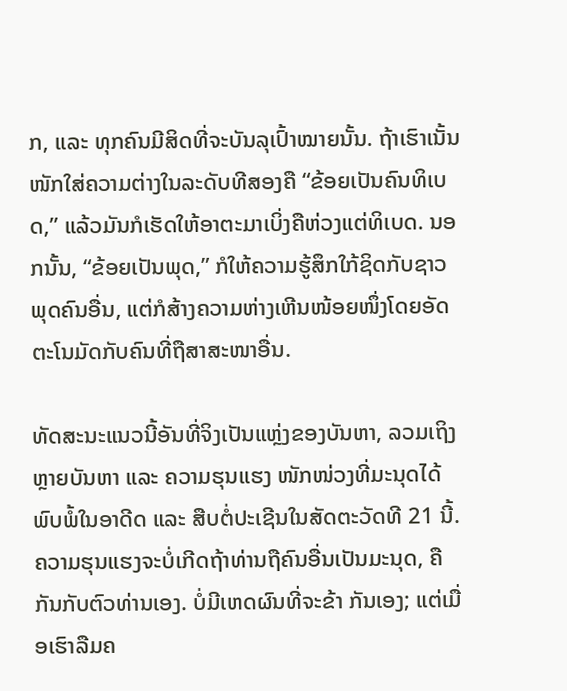ກ, ແລະ ທຸກຄົນມີສິດທີ່ຈະບັນລຸເປົ້າໝາຍນັ້ນ. ຖ້າເຮົາເນັ້ນໜັກໃສ່ຄວາມຕ່າງໃນລະດັບທີສອງຄື “ຂ້ອຍເປັນຄົນທິເບດ,” ແລ້ວມັນກໍເຮັດໃຫ້ອາຕະມາເບິ່ງຄືຫ່ວງແຕ່ທິເບດ. ນອກນັ້ນ, “ຂ້ອຍເປັນພຸດ,” ກໍໃຫ້ຄວາມຮູ້ສຶກໃກ້ຊິດກັບຊາວພຸດຄົນອື່ນ, ແຕ່ກໍສ້າງຄວາມຫ່າງເຫີນໜ້ອຍໜຶ່ງໂດຍອັດຕະໂນມັດກັບຄົນທີ່ຖືສາສະໜາອື່ນ.

ທັດສະນະແນວນີ້ອັນທີ່ຈິງເປັນແຫຼ່ງຂອງບັນຫາ, ລວມເຖິງຫຼາຍບັນຫາ ແລະ ຄວາມຮຸນແຮງ ໜັກໜ່ວງທີ່ມະນຸດໄດ້ພົບພໍ້ໃນອາດີດ ແລະ ສືບຕໍ່ປະເຊີນໃນສັດຕະວັດທີ 21 ນີ້. ຄວາມຮຸນແຮງຈະບໍ່ເກີດຖ້າທ່ານຖືຄົນອື່ນເປັນມະນຸດ, ຄືກັນກັບຕົວທ່ານເອງ. ບໍ່ມີເຫດຜົນທີ່ຈະຂ້າ ກັນເອງ; ແຕ່ເມື່ອເຮົາລືມຄ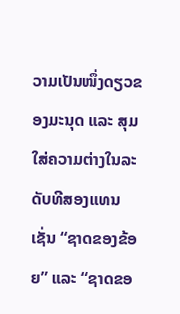ວາມເປັນໜຶ່ງດຽວຂອງມະນຸດ ແລະ ສຸມໃສ່ຄວາມຕ່າງໃນລະດັບທີສອງແທນ ເຊັ່ນ “ຊາດຂອງຂ້ອຍ” ແລະ “ຊາດຂອ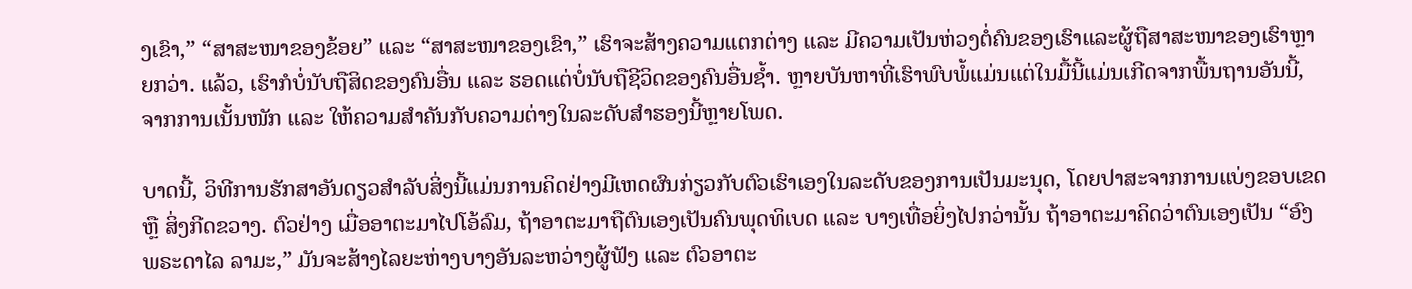ງເຂົາ,” “ສາສະໜາຂອງຂ້ອຍ” ແລະ “ສາສະໜາຂອງເຂົາ,” ເຮົາຈະສ້າງຄວາມແຕກຕ່າງ ແລະ ມີຄວາມເປັນຫ່ວງຕໍ່ຄົນຂອງເຮົາແລະຜູ້ຖືສາສະໜາຂອງເຮົາຫຼາຍກວ່າ. ແລ້ວ, ເຮົາກໍບໍ່ນັບຖືສິດຂອງຄົນອື່ນ ແລະ ຮອດແຕ່ບໍ່ນັບຖືຊີວິດຂອງຄົນອື່ນຊ້ຳ. ຫຼາຍບັນຫາທີ່ເຮົາພົບພໍ້ແມ່ນແຕ່ໃນມື້ນີ້ແມ່ນເກີດຈາກພື້ນຖານອັນນີ້, ຈາກການເນັ້ນໜັກ ແລະ ໃຫ້ຄວາມສຳຄັນກັບຄວາມຕ່າງໃນລະດັບສຳຮອງນີ້ຫຼາຍໂພດ.

ບາດນີ້, ວິທີການຮັກສາອັນດຽວສຳລັບສິ່ງນີ້ແມ່ນການຄິດຢ່າງມີເຫດຜົນກ່ຽວກັບຕົວເຮົາເອງໃນລະດັບຂອງການເປັນມະນຸດ, ໂດຍປາສະຈາກການແບ່ງຂອບເຂດ ຫຼື ສິ່ງກີດຂວາງ. ຕົວຢ່າງ ເມື່ອອາຕະມາໄປໂອ້ລົມ, ຖ້າອາຕະມາຖືຕົນເອງເປັນຄົນພຸດທິເບດ ແລະ ບາງເທື່ອຍິ່ງໄປກວ່ານັ້ນ ຖ້າອາຕະມາຄິດວ່າຕົນເອງເປັນ “ອົງພຣະດາໄລ ລາມະ,” ມັນຈະສ້າງໄລຍະຫ່າງບາງອັນລະຫວ່າງຜູ້ຟັງ ແລະ ຕົວອາຕະ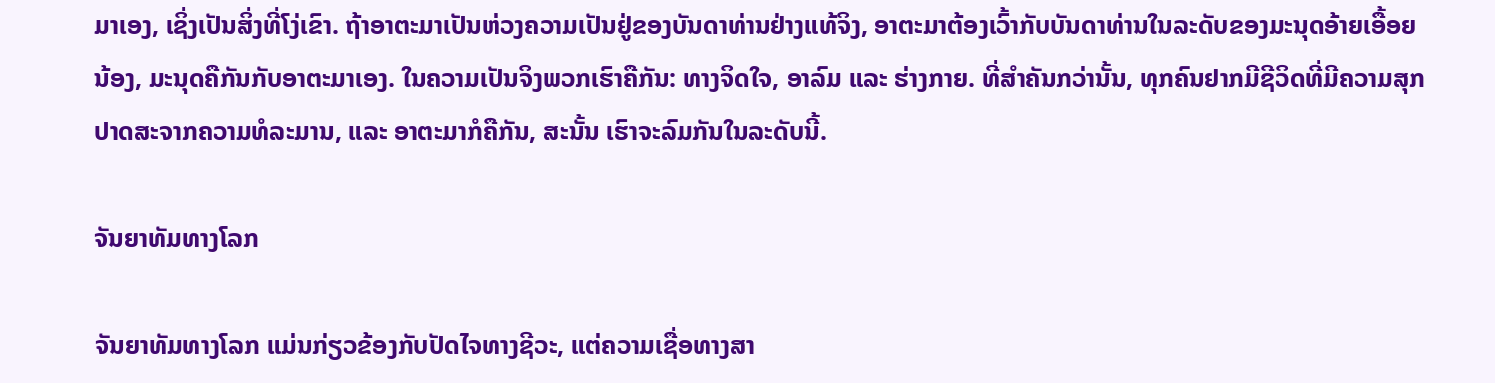ມາເອງ, ເຊິ່ງເປັນສິ່ງທີ່ໂງ່ເຂົາ. ຖ້າອາຕະມາເປັນຫ່ວງຄວາມເປັນຢູ່ຂອງບັນດາທ່ານຢ່າງແທ້ຈິງ, ອາຕະມາຕ້ອງເວົ້າກັບບັນດາທ່ານໃນລະດັບຂອງມະນຸດອ້າຍເອື້ອຍນ້ອງ, ມະນຸດຄືກັນກັບອາຕະມາເອງ. ໃນຄວາມເປັນຈິງພວກເຮົາຄືກັນ: ທາງຈິດໃຈ, ອາລົມ ແລະ ຮ່າງກາຍ. ທີ່ສຳຄັນກວ່ານັ້ນ, ທຸກຄົນຢາກມີຊີວິດທີ່ມີຄວາມສຸກປາດສະຈາກຄວາມທໍລະມານ, ແລະ ອາຕະມາກໍຄືກັນ, ສະນັ້ນ ເຮົາຈະລົມກັນໃນລະດັບນີ້.

ຈັນຍາທັມທາງໂລກ

ຈັນຍາທັມທາງໂລກ ແມ່ນກ່ຽວຂ້ອງກັບປັດໄຈທາງຊີວະ, ແຕ່ຄວາມເຊື່ອທາງສາ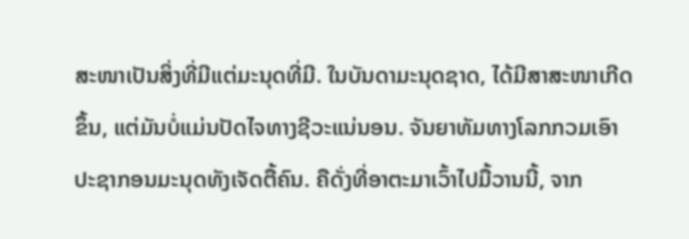ສະໜາເປັນສິ່ງທີ່ມີແຕ່ມະນຸດທີ່ມີ. ໃນບັນດາມະນຸດຊາດ, ໄດ້ມີສາສະໜາເກີດຂຶ້ນ, ແຕ່ມັນບໍ່ແມ່ນປັດໄຈທາງຊີວະແນ່ນອນ. ຈັນຍາທັມທາງໂລກກວມເອົາປະຊາກອນມະນຸດທັງເຈັດຕື້ຄົນ. ຄືດັ່ງທີ່ອາຕະມາເວົ້າໄປມື້ວານນີ້, ຈາກ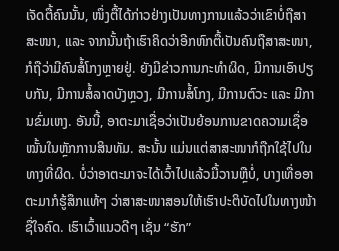ເຈັດຕື້ຄົນນັ້ນ, ໜຶ່ງຕື້ໄດ້ກ່າວຢ່າງເປັນທາງການແລ້ວວ່າເຂົາບໍ່ຖືສາສະໜາ, ແລະ ຈາກນັ້ນຖ້າເຮົາຄິດວ່າອີກຫົກຕື້ເປັນຄົນຖືສາສະໜາ, ກໍຖືວ່າມີຄົນສໍ້ໂກງຫຼາຍຢູ່. ຍັງມີຂ່າວການກະທຳຜິດ, ມີການເອົາປຽບກັນ, ມີການສໍ້ລາດບັງຫຼວງ, ມີການສໍ້ໂກງ, ມີການຕົວະ ແລະ ມີການຂົ່ມເຫງ. ອັນນີ້, ອາຕະມາເຊື່ອວ່າເປັນຍ້ອນການຂາດຄວາມເຊື່ອໝັ້ນໃນຫຼັກການສິນທັມ. ສະນັ້ນ ແມ່ນແຕ່ສາສະໜາກໍຖືກໃຊ້ໄປໃນທາງທີ່ຜິດ. ບໍ່ວ່າອາຕະມາຈະໄດ້ເວົ້າໄປແລ້ວມື້ວານຫຼືບໍ່, ບາງເທື່ອອາຕະມາກໍຮູ້ສຶກແທ້ໆ ວ່າສາສະໜາສອນໃຫ້ເຮົາປະຕິບັດໄປໃນທາງໜ້າຊື່ໃຈຄົດ. ເຮົາເວົ້າແນວດີໆ ເຊັ່ນ “ຮັກ”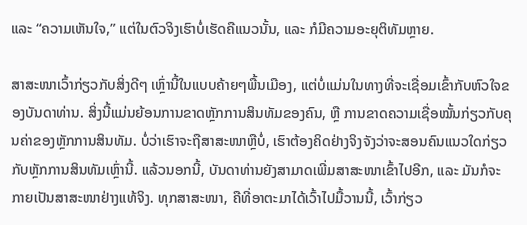ແລະ “ຄວາມເຫັນໃຈ,” ແຕ່ໃນຕົວຈິງເຮົາບໍ່ເຮັດຄືແນວນັ້ນ, ແລະ ກໍມີຄວາມອະຍຸຕິທັມຫຼາຍ.

ສາສະໜາເວົ້າກ່ຽວກັບສິ່ງດີໆ ເຫຼົ່ານີ້ໃນແບບຄ້າຍໆພື້ນເມືອງ, ແຕ່ບໍ່ແມ່ນໃນທາງທີ່ຈະເຊື່ອມເຂົ້າກັບຫົວໃຈຂອງບັນດາທ່ານ. ສິ່ງນີ້ແມ່ນຍ້ອນການຂາດຫຼັກການສິນທັມຂອງຄົນ, ຫຼື ການຂາດຄວາມເຊື່ອໝັ້ນກ່ຽວກັບຄຸນຄ່າຂອງຫຼັກການສິນທັມ. ບໍ່ວ່າເຮົາຈະຖືສາສະໜາຫຼືບໍ່, ເຮົາຕ້ອງຄິດຢ່າງຈິງຈັງວ່າຈະສອນຄົນແນວໃດກ່ຽວກັບຫຼັກການສິນທັມເຫຼົ່ານີ້. ແລ້ວນອກນີ້, ບັນດາທ່ານຍັງສາມາດເພີ່ມສາສະໜາເຂົ້າໄປອີກ, ແລະ ມັນກໍຈະກາຍເປັນສາສະໜາຢ່າງແທ້ຈິງ. ທຸກສາສະໜາ, ຄືທີ່ອາຕະມາໄດ້ເວົ້າໄປມື້ວານນີ້, ເວົ້າກ່ຽວ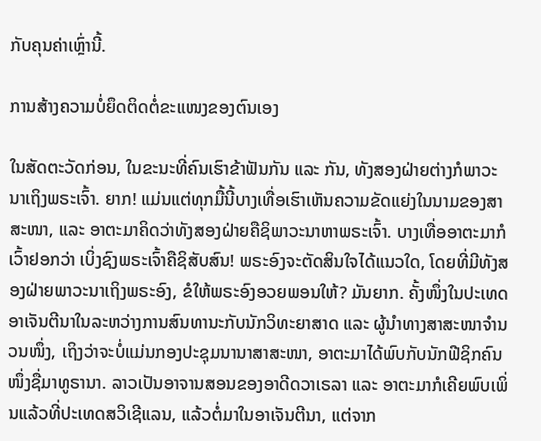ກັບຄຸນຄ່າເຫຼົ່ານີ້.

ການສ້າງຄວາມບໍ່ຍຶດຕິດຕໍ່ຂະແໜງຂອງຕົນເອງ

ໃນສັດຕະວັດກ່ອນ, ໃນຂະນະທີ່ຄົນເຮົາຂ້າຟັນກັນ ແລະ ກັນ, ທັງສອງຝ່າຍຕ່າງກໍພາວະນາເຖິງພຣະເຈົ້າ. ຍາກ! ແມ່ນແຕ່ທຸກມື້ນີ້ບາງເທື່ອເຮົາເຫັນຄວາມຂັດແຍ່ງໃນນາມຂອງສາສະໜາ, ແລະ ອາຕະມາຄິດວ່າທັງສອງຝ່າຍຄືຊິພາວະນາຫາພຣະເຈົ້າ. ບາງເທື່ອອາຕະມາກໍເວົ້າຢອກວ່າ ເບິ່ງຊົງພຣະເຈົ້າຄືຊິສັບສົນ! ພຣະອົງຈະຕັດສິນໃຈໄດ້ແນວໃດ, ໂດຍທີ່ມີທັງສອງຝ່າຍພາວະນາເຖິງພຣະອົງ, ຂໍໃຫ້ພຣະອົງອວຍພອນໃຫ້? ມັນຍາກ. ຄັ້ງໜຶ່ງໃນປະເທດອາເຈັນຕີນາໃນລະຫວ່າງການສົນທານະກັບນັກວິທະຍາສາດ ແລະ ຜູ້ນຳທາງສາສະໜາຈຳນວນໜຶ່ງ, ເຖິງວ່າຈະບໍ່ແມ່ນກອງປະຊຸມນານາສາສະໜາ, ອາຕະມາໄດ້ພົບກັບນັກຟີຊິກຄົນໜຶ່ງຊື່ມາທູຣານາ. ລາວເປັນອາຈານສອນຂອງອາດີດວາເຣລາ ແລະ ອາຕະມາກໍເຄີຍພົບເພິ່ນແລ້ວທີ່ປະເທດສວິເຊີແລນ, ແລ້ວຕໍ່ມາໃນອາເຈັນຕີນາ, ແຕ່ຈາກ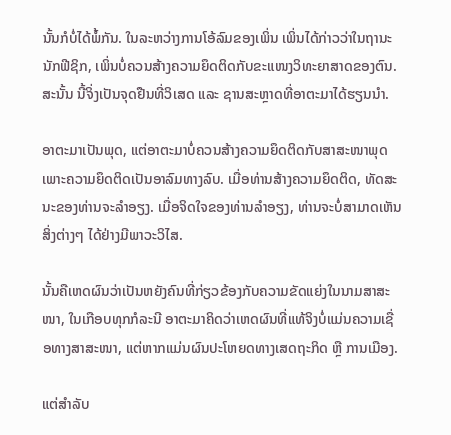ນັ້ນກໍບໍ່ໄດ້ພໍ້ກັນ. ໃນລະຫວ່າງການໂອ້ລົມຂອງເພິ່ນ ເພິ່ນໄດ້ກ່າວວ່າໃນຖານະນັກຟີຊິກ, ເພິ່ນບໍ່ຄວນສ້າງຄວາມຍຶດຕິດກັບຂະແໜງວິທະຍາສາດຂອງຕົນ. ສະນັ້ນ ນີ້ຈິ່ງເປັນຈຸດຢືນທີ່ວິເສດ ແລະ ຊານສະຫຼາດທີ່ອາຕະມາໄດ້ຮຽນນຳ.

ອາຕະມາເປັນພຸດ, ແຕ່ອາຕະມາບໍ່ຄວນສ້າງຄວາມຍຶດຕິດກັບສາສະໜາພຸດ ເພາະຄວາມຍຶດຕິດເປັນອາລົມທາງລົບ. ເມື່ອທ່ານສ້າງຄວາມຍຶດຕິດ, ທັດສະນະຂອງທ່ານຈະລຳອຽງ. ເມື່ອຈິດໃຈຂອງທ່ານລຳອຽງ, ທ່ານຈະບໍ່ສາມາດເຫັນສິ່ງຕ່າງໆ ໄດ້ຢ່າງມີພາວະວິໄສ.

ນັ້ນຄືເຫດຜົນວ່າເປັນຫຍັງຄົນທີ່ກ່ຽວຂ້ອງກັບຄວາມຂັດແຍ່ງໃນນາມສາສະໜາ, ໃນເກືອບທຸກກໍລະນີ ອາຕະມາຄິດວ່າເຫດຜົນທີ່ແທ້ຈິງບໍ່ແມ່ນຄວາມເຊື່ອທາງສາສະໜາ, ແຕ່ຫາກແມ່ນຜົນປະໂຫຍດທາງເສດຖະກິດ ຫຼື ການເມືອງ.

ແຕ່ສຳລັບ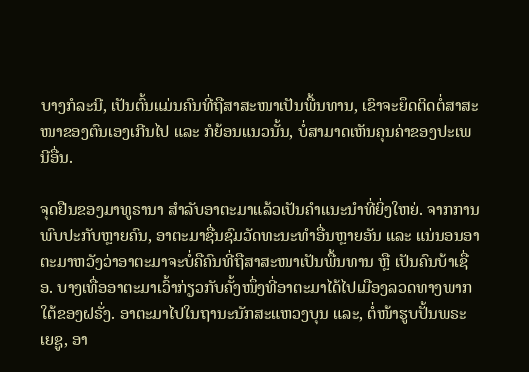ບາງກໍລະນີ, ເປັນຕົ້ນແມ່ນຄົນທີ່ຖືສາສະໜາເປັນພື້ນທານ, ເຂົາຈະຍຶດຕິດຕໍ່ສາສະໜາຂອງຕົນເອງເກີນໄປ ແລະ ກໍຍ້ອນແນວນັ້ນ, ບໍ່ສາມາດເຫັນຄຸນຄ່າຂອງປະເພນີອື່ນ.

ຈຸດຢືນຂອງມາທູຣານາ ສຳລັບອາຕະມາແລ້ວເປັນຄຳແນະນຳທີ່ຍິ່ງໃຫຍ່. ຈາກການພົບປະກັບຫຼາຍຄົນ, ອາຕະມາຊື່ນຊົມວັດທະນະທຳອື່ນຫຼາຍອັນ ແລະ ແນ່ນອນອາຕະມາຫວັງວ່າອາຕະມາຈະບໍ່ຄືຄົນທີ່ຖືສາສະໜາເປັນພື້ນທານ ຫຼື ເປັນຄົນບ້າເຊື່ອ. ບາງເທື່ອອາຕະມາເວົ້າກ່ຽວກັບຄັ້ງໜຶ່ງທີ່ອາຕະມາໄດ້ໄປເມືອງລວດທາງພາກໃຕ້ຂອງຝຣັ່ງ. ອາຕະມາໄປໃນຖານະນັກສະແຫວງບຸນ ແລະ, ຕໍ່ໜ້າຮູບປັ້ນພຣະເຍຊູ, ອາ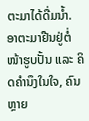ຕະມາໄດ້ດື່ມນ້ຳ. ອາຕະມາຢືນຢູ່ຕໍ່ໜ້າຮູບປັ້ນ ແລະ ຄິດຄຳນຶງໃນໃຈ, ຄົນຫຼາຍ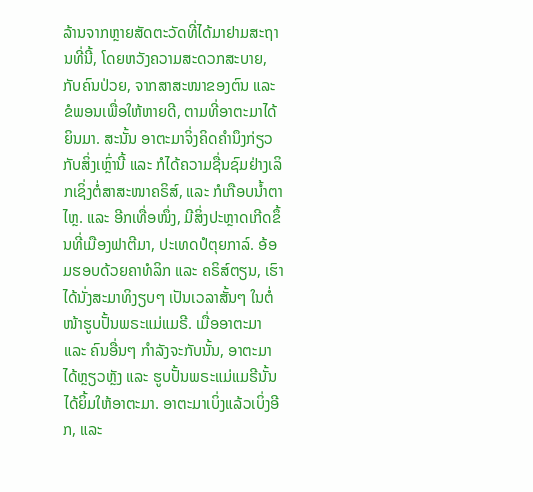ລ້ານຈາກຫຼາຍສັດຕະວັດທີ່ໄດ້ມາຢາມສະຖານທີ່ນີ້, ໂດຍຫວັງຄວາມສະດວກສະບາຍ, ກັບຄົນປ່ວຍ, ຈາກສາສະໜາຂອງຕົນ ແລະ ຂໍພອນເພື່ອໃຫ້ຫາຍດີ, ຕາມທີ່ອາຕະມາໄດ້ຍິນມາ. ສະນັ້ນ ອາຕະມາຈິ່ງຄິດຄຳນຶງກ່ຽວກັບສິ່ງເຫຼົ່ານີ້ ແລະ ກໍໄດ້ຄວາມຊື່ນຊົມຢ່າງເລິກເຊິ່ງຕໍ່ສາສະໜາຄຣິສ໌, ແລະ ກໍເກືອບນ້ຳຕາໄຫຼ. ແລະ ອີກເທື່ອໜຶ່ງ, ມີສິ່ງປະຫຼາດເກີດຂຶ້ນທີ່ເມືອງຟາຕີມາ, ປະເທດປໍຕຸຍກາລ໌. ອ້ອມຮອບດ້ວຍຄາທໍລິກ ແລະ ຄຣິສ໌ຕຽນ, ເຮົາໄດ້ນັ່ງສະມາທິງຽບໆ ເປັນເວລາສັ້ນໆ ໃນຕໍ່ໜ້າຮູບປັ້ນພຣະແມ່ແມຣີ. ເມື່ອອາຕະມາ ແລະ ຄົນອື່ນໆ ກຳລັງຈະກັບນັ້ນ, ອາຕະມາໄດ້ຫຼຽວຫຼັງ ແລະ ຮູບປັ້ນພຣະແມ່ແມຣີນັ້ນໄດ້ຍິ້ມໃຫ້ອາຕະມາ. ອາຕະມາເບິ່ງແລ້ວເບິ່ງອີກ, ແລະ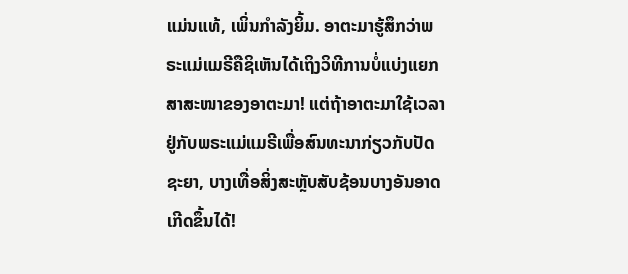ແມ່ນແທ້, ເພິ່ນກຳລັງຍິ້ມ. ອາຕະມາຮູ້ສຶກວ່າພຣະແມ່ແມຣີຄືຊິເຫັນໄດ້ເຖິງວິທີການບໍ່ແບ່ງແຍກສາສະໜາຂອງອາຕະມາ! ແຕ່ຖ້າອາຕະມາໃຊ້ເວລາຢູ່ກັບພຣະແມ່ແມຣີເພື່ອສົນທະນາກ່ຽວກັບປັດຊະຍາ, ບາງເທື່ອສິ່ງສະຫຼັບສັບຊ້ອນບາງອັນອາດເກີດຂຶ້ນໄດ້!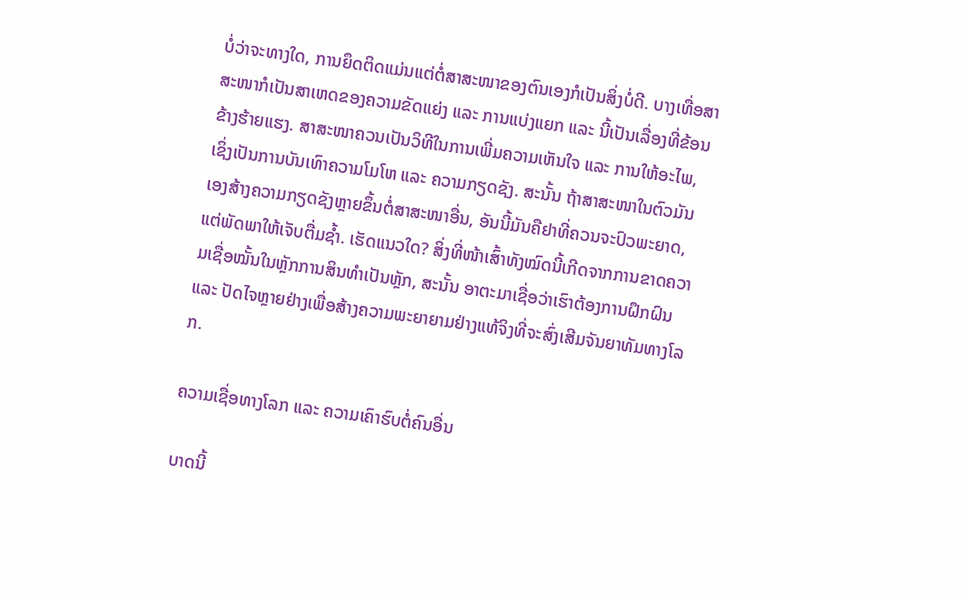ບໍ່ວ່າຈະທາງໃດ, ການຍຶດຕິດແມ່ນແຕ່ຕໍ່ສາສະໜາຂອງຕົນເອງກໍເປັນສິ່ງບໍ່ດີ. ບາງເທື່ອສາສະໜາກໍເປັນສາເຫດຂອງຄວາມຂັດແຍ່ງ ແລະ ການແບ່ງແຍກ ແລະ ນີ້ເປັນເລື່ອງທີ່ຂ້ອນຂ້າງຮ້າຍແຮງ. ສາສະໜາຄວນເປັນວິທີໃນການເພີ່ມຄວາມເຫັນໃຈ ແລະ ການໃຫ້ອະໄພ, ເຊິ່ງເປັນການບັນເທົາຄວາມໂມໂຫ ແລະ ຄວາມກຽດຊັງ. ສະນັ້ນ ຖ້າສາສະໜາໃນຕົວມັນເອງສ້າງຄວາມກຽດຊັງຫຼາຍຂຶ້ນຕໍ່ສາສະໜາອື່ນ, ອັນນີ້ມັນຄືຢາທີ່ຄວນຈະປົວພະຍາດ, ແຕ່ພັດພາໃຫ້ເຈັບຕື່ມຊ້ຳ. ເຮັດແນວໃດ? ສິ່ງທີ່ໜ້າເສົ້າທັງໝົດນີ້ເກີດຈາກການຂາດຄວາມເຊື່ອໝັ້ນໃນຫຼັກການສິນທຳເປັນຫຼັກ, ສະນັ້ນ ອາຕະມາເຊື່ອວ່າເຮົາຕ້ອງການຝຶກຝົນ ແລະ ປັດໄຈຫຼາຍຢ່າງເພື່ອສ້າງຄວາມພະຍາຍາມຢ່າງແທ້ຈິງທີ່ຈະສົ່ງເສີມຈັນຍາທັມທາງໂລກ.

ຄວາມເຊື່ອທາງໂລກ ແລະ ຄວາມເຄົາຮົບຕໍ່ຄົນອື່ນ

ບາດນີ້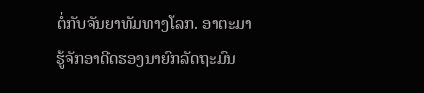ຕໍ່ກັບຈັນຍາທັມທາງໂລກ. ອາຕະມາຮູ້ຈັກອາດີດຮອງນາຍົກລັດຖະມົນ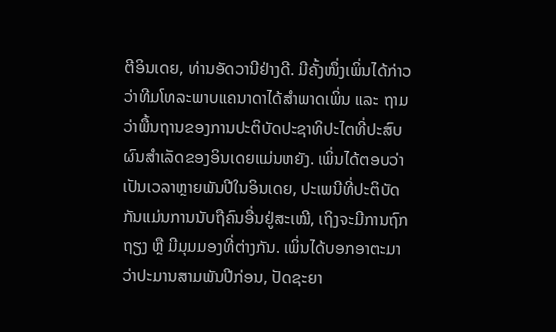ຕີອິນເດຍ, ທ່ານອັດວານີຢ່າງດີ. ມີຄັ້ງໜຶ່ງເພິ່ນໄດ້ກ່າວວ່າທີມໂທລະພາບແຄນາດາໄດ້ສຳພາດເພິ່ນ ແລະ ຖາມວ່າພື້ນຖານຂອງການປະຕິບັດປະຊາທິປະໄຕທີ່ປະສົບຜົນສຳເລັດຂອງອິນເດຍແມ່ນຫຍັງ. ເພິ່ນໄດ້ຕອບວ່າເປັນເວລາຫຼາຍພັນປີໃນອິນເດຍ, ປະເພນີທີ່ປະຕິບັດກັນແມ່ນການນັບຖືຄົນອື່ນຢູ່ສະເໝີ, ເຖິງຈະມີການຖົກຖຽງ ຫຼື ມີມຸມມອງທີ່ຕ່າງກັນ. ເພິ່ນໄດ້ບອກອາຕະມາວ່າປະມານສາມພັນປີກ່ອນ, ປັດຊະຍາ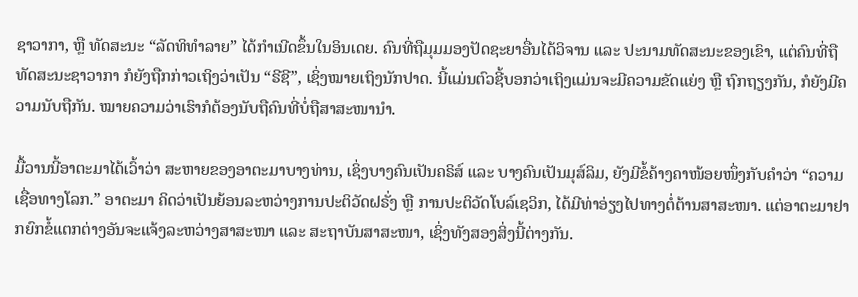ຊາວາກາ, ຫຼື ທັດສະນະ “ລັດທິທຳລາຍ” ໄດ້ກຳເນີດຂຶ້ນໃນອິນເດຍ. ຄົນທີ່ຖືມຸມມອງປັດຊະຍາອື່ນໄດ້ວິຈານ ແລະ ປະນາມທັດສະນະຂອງເຂົາ, ແຕ່ຄົນທີ່ຖືທັດສະນະຊາວາກາ ກໍຍັງຖືກກ່າວເຖິງວ່າເປັນ “ຣີຊີ”, ເຊິ່ງໝາຍເຖິງນັກປາດ. ນີ້ແມ່ນຕົວຊີ້ບອກວ່າເຖິງແມ່ນຈະມີຄວາມຂັດແຍ່ງ ຫຼື ຖົກຖຽງກັນ, ກໍຍັງມີຄວາມນັບຖືກັນ. ໝາຍຄວາມວ່າເຮົາກໍຕ້ອງນັບຖືຄົນທີ່ບໍ່ຖືສາສະໜານຳ.

ມື້ວານນີ້ອາຕະມາໄດ້ເວົ້າວ່າ ສະຫາຍຂອງອາຕະມາບາງທ່ານ, ເຊິ່ງບາງຄົນເປັນຄຣິສ໌ ແລະ ບາງຄົນເປັນມຸສ໌ລິມ, ຍັງມີຂໍ້ຄ້າງຄາໜ້ອຍໜຶ່ງກັບຄຳວ່າ “ຄວາມເຊື່ອທາງໂລກ.” ອາຕະມາ ຄິດວ່າເປັນຍ້ອນລະຫວ່າງການປະຕິວັດຝຣັ່ງ ຫຼື ການປະຕິວັດໂບລ໌ເຊວິກ, ໄດ້ມີທ່າອ່ຽງໄປທາງຕໍ່ຕ້ານສາສະໜາ. ແຕ່ອາຕະມາຢາກຍົກຂໍ້ແຕກຕ່າງອັນຈະແຈ້ງລະຫວ່າງສາສະໜາ ແລະ ສະຖາບັນສາສະໜາ, ເຊິ່ງທັງສອງສິ່ງນີ້ຕ່າງກັນ.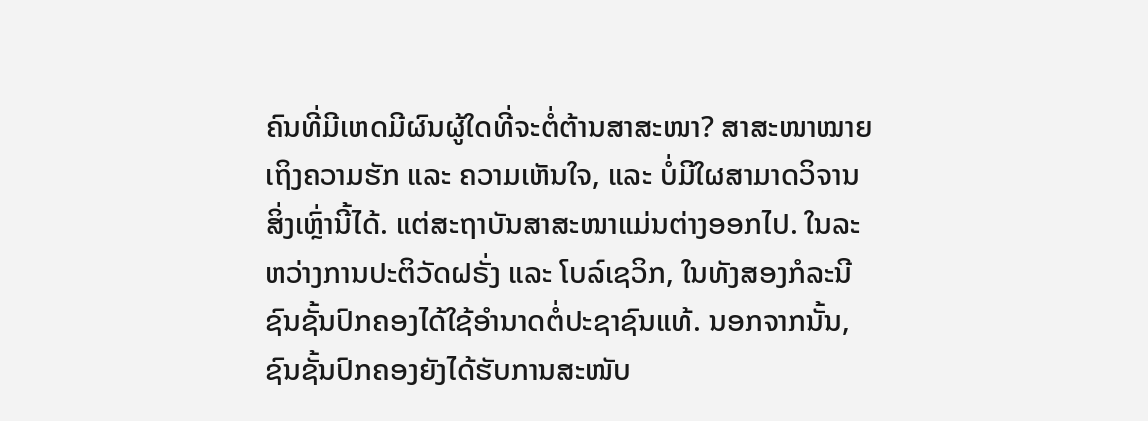ຄົນທີ່ມີເຫດມີຜົນຜູ້ໃດທີ່ຈະຕໍ່ຕ້ານສາສະໜາ? ສາສະໜາໝາຍເຖິງຄວາມຮັກ ແລະ ຄວາມເຫັນໃຈ, ແລະ ບໍ່ມີໃຜສາມາດວິຈານສິ່ງເຫຼົ່ານີ້ໄດ້. ແຕ່ສະຖາບັນສາສະໜາແມ່ນຕ່າງອອກໄປ. ໃນລະຫວ່າງການປະຕິວັດຝຣັ່ງ ແລະ ໂບລ໌ເຊວິກ, ໃນທັງສອງກໍລະນີຊົນຊັ້ນປົກຄອງໄດ້ໃຊ້ອຳນາດຕໍ່ປະຊາຊົນແທ້. ນອກຈາກນັ້ນ, ຊົນຊັ້ນປົກຄອງຍັງໄດ້ຮັບການສະໜັບ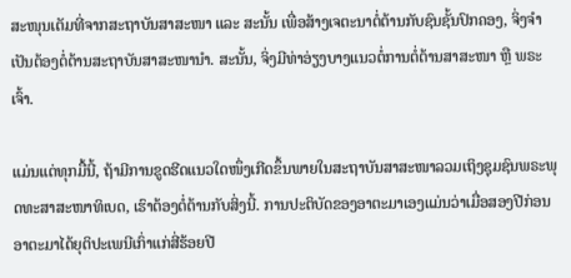ສະໜຸນເຕັມທີ່ຈາກສະຖາບັນສາສະໜາ ແລະ ສະນັ້ນ ເພື່ອສ້າງເຈຕະນາຕໍ່ຕ້ານກັບຊົນຊັ້ນປົກຄອງ, ຈິ່ງຈຳເປັນຕ້ອງຕໍ່ຕ້ານສະຖາບັນສາສະໜານຳ. ສະນັ້ນ, ຈິ່ງມີທ່າອ່ຽງບາງແນວຕໍ່ການຕໍ່ຕ້ານສາສະໜາ ຫຼື ພຣະເຈົ້າ.

ແມ່ນແຕ່ທຸກມື້ນີ້, ຖ້າມີການຂູດຮີດແນວໃດໜຶ່ງເກີດຂຶ້ນພາຍໃນສະຖາບັນສາສະໜາລວມເຖິງຊຸມຊົນພຣະພຸດທະສາສະໜາທິເບດ, ເຮົາຕ້ອງຕໍ່ຕ້ານກັບສິ່ງນີ້. ການປະຕິບັດຂອງອາຕະມາເອງແມ່ນວ່າເມື່ອສອງປີກ່ອນອາຕະມາໄດ້ຍຸຕິປະເພນີເກົ່າແກ່ສີ່ຮ້ອຍປີ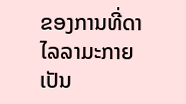ຂອງການທີ່ດາໄລລາມະກາຍເປັນ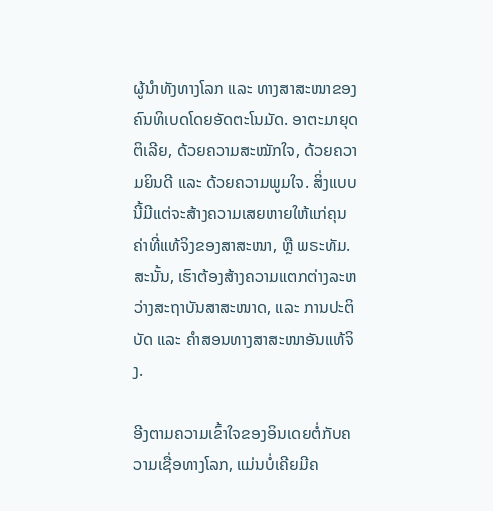ຜູ້ນຳທັງທາງໂລກ ແລະ ທາງສາສະໜາຂອງຄົນທິເບດໂດຍອັດຕະໂນມັດ. ອາຕະມາຍຸດຕິເລີຍ, ດ້ວຍຄວາມສະໝັກໃຈ, ດ້ວຍຄວາມຍິນດີ ແລະ ດ້ວຍຄວາມພູມໃຈ. ສິ່ງແບບນີ້ມີແຕ່ຈະສ້າງຄວາມເສຍຫາຍໃຫ້ແກ່ຄຸນຄ່າທີ່ແທ້ຈິງຂອງສາສະໜາ, ຫຼື ພຣະທັມ. ສະນັ້ນ, ເຮົາຕ້ອງສ້າງຄວາມແຕກຕ່າງລະຫວ່າງສະຖາບັນສາສະໜາດ, ແລະ ການປະຕິບັດ ແລະ ຄຳສອນທາງສາສະໜາອັນແທ້ຈິງ.

ອີງຕາມຄວາມເຂົ້າໃຈຂອງອິນເດຍຕໍ່ກັບຄວາມເຊື່ອທາງໂລກ, ແມ່ນບໍ່ເຄີຍມີຄ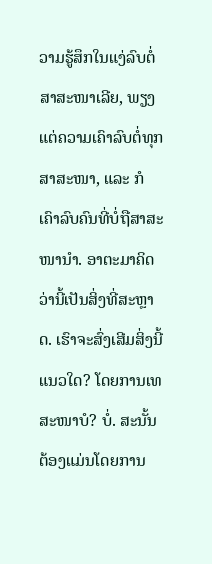ວາມຮູ້ສຶກໃນແງ່ລົບຕໍ່ສາສະໜາເລີຍ, ພຽງແຕ່ຄວາມເຄົາລົບຕໍ່ທຸກສາສະໜາ, ແລະ ກໍເຄົາລົບຄົນທີ່ບໍ່ຖືສາສະໜານຳ. ອາຕະມາຄິດວ່ານີ້ເປັນສິ່ງທີ່ສະຫຼາດ. ເຮົາຈະສົ່ງເສີມສິ່ງນີ້ແນວໃດ? ໂດຍການເທສະໜາບໍ? ບໍ່. ສະນັ້ນຕ້ອງແມ່ນໂດຍການ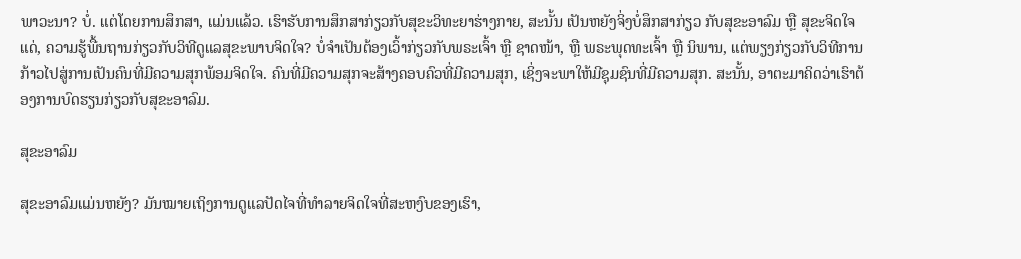ພາວະນາ? ບໍ່. ແຕ່ໂດຍການສຶກສາ, ແມ່ນແລ້ວ. ເຮົາຮັບການສຶກສາກ່ຽວກັບສຸຂະວິທະຍາຮ່າງກາຍ, ສະນັ້ນ ເປັນຫຍັງຈິ່ງບໍ່ສຶກສາກ່ຽວ ກັບສຸຂະອາລົມ ຫຼື ສຸຂະຈິດໃຈແດ່, ຄວາມຮູ້ພື້ນຖານກ່ຽວກັບວິທີດູແລສຸຂະພາບຈິດໃຈ? ບໍ່ຈຳເປັນຕ້ອງເວົ້າກ່ຽວກັບພຣະເຈົ້າ ຫຼື ຊາດໜ້າ, ຫຼື ພຣະພຸດທະເຈົ້າ ຫຼື ນິພານ, ແຕ່ພຽງກ່ຽວກັບວິທີການກ້າວໄປສູ່ການເປັນຄົນທີ່ມີຄວາມສຸກພ້ອມຈິດໃຈ. ຄົນທີ່ມີຄວາມສຸກຈະສ້າງຄອບຄົວທີ່ມີຄວາມສຸກ, ເຊິ່ງຈະພາໃຫ້ມີຊຸມຊົນທີ່ມີຄວາມສຸກ. ສະນັ້ນ, ອາຕະມາຄິດວ່າເຮົາຕ້ອງການບົດຮຽນກ່ຽວກັບສຸຂະອາລົມ.

ສຸຂະອາລົມ

ສຸຂະອາລົມແມ່ນຫຍັງ? ມັນໝາຍເຖິງການດູແລປັດໄຈທີ່ທຳລາຍຈິດໃຈທີ່ສະຫງົບຂອງເຮົາ,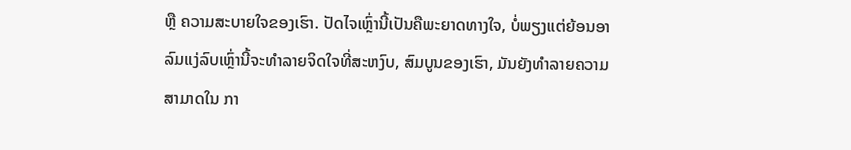ຫຼື ຄວາມສະບາຍໃຈຂອງເຮົາ. ປັດໄຈເຫຼົ່ານີ້ເປັນຄືພະຍາດທາງໃຈ, ບໍ່ພຽງແຕ່ຍ້ອນອາລົມແງ່ລົບເຫຼົ່ານີ້ຈະທຳລາຍຈິດໃຈທີ່ສະຫງົບ, ສົມບູນຂອງເຮົາ, ມັນຍັງທຳລາຍຄວາມສາມາດໃນ ກາ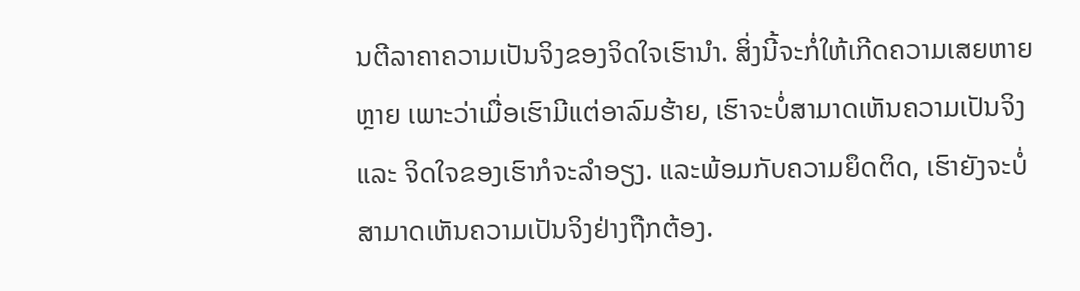ນຕີລາຄາຄວາມເປັນຈິງຂອງຈິດໃຈເຮົານຳ. ສິ່ງນີ້ຈະກໍ່ໃຫ້ເກີດຄວາມເສຍຫາຍຫຼາຍ ເພາະວ່າເມື່ອເຮົາມີແຕ່ອາລົມຮ້າຍ, ເຮົາຈະບໍ່ສາມາດເຫັນຄວາມເປັນຈິງ ແລະ ຈິດໃຈຂອງເຮົາກໍຈະລຳອຽງ. ແລະພ້ອມກັບຄວາມຍຶດຕິດ, ເຮົາຍັງຈະບໍ່ສາມາດເຫັນຄວາມເປັນຈິງຢ່າງຖືກຕ້ອງ.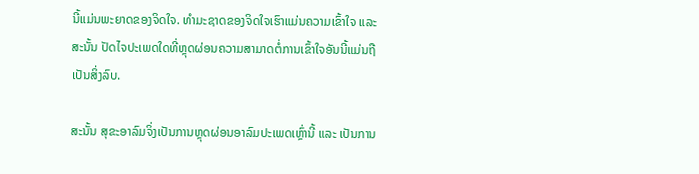ນີ້ແມ່ນພະຍາດຂອງຈິດໃຈ. ທຳມະຊາດຂອງຈິດໃຈເຮົາແມ່ນຄວາມເຂົ້າໃຈ ແລະ ສະນັ້ນ ປັດໄຈປະເພດໃດທີ່ຫຼຸດຜ່ອນຄວາມສາມາດຕໍ່ການເຂົ້າໃຈອັນນີ້ແມ່ນຖືເປັນສິ່ງລົບ.

ສະນັ້ນ ສຸຂະອາລົມຈິ່ງເປັນການຫຼຸດຜ່ອນອາລົມປະເພດເຫຼົ່ານີ້ ແລະ ເປັນການ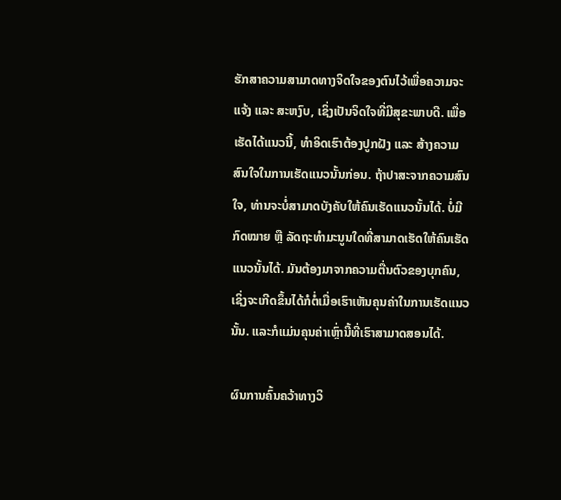ຮັກສາຄວາມສາມາດທາງຈິດໃຈຂອງຕົນໄວ້ເພື່ອຄວາມຈະແຈ້ງ ແລະ ສະຫງົບ, ເຊິ່ງເປັນຈິດໃຈທີ່ມີສຸຂະພາບດີ. ເພື່ອເຮັດໄດ້ແນວນີ້, ທຳອິດເຮົາຕ້ອງປູກຝັງ ແລະ ສ້າງຄວາມສົນໃຈໃນການເຮັດແນວນັ້ນກ່ອນ. ຖ້າປາສະຈາກຄວາມສົນໃຈ, ທ່ານຈະບໍ່ສາມາດບັງຄັບໃຫ້ຄົນເຮັດແນວນັ້ນໄດ້. ບໍ່ມີກົດໝາຍ ຫຼື ລັດຖະທຳມະນູນໃດທີ່ສາມາດເຮັດໃຫ້ຄົນເຮັດແນວນັ້ນໄດ້. ມັນຕ້ອງມາຈາກຄວາມຕື່ນຕົວຂອງບຸກຄົນ, ເຊິ່ງຈະເກີດຂຶ້ນໄດ້ກໍຕໍ່ເມື່ອເຮົາເຫັນຄຸນຄ່າໃນການເຮັດແນວນັ້ນ. ແລະກໍແມ່ນຄຸນຄ່າເຫຼົ່ານີ້ທີ່ເຮົາສາມາດສອນໄດ້.

ຜົນການຄົ້ນຄວ້າທາງວິ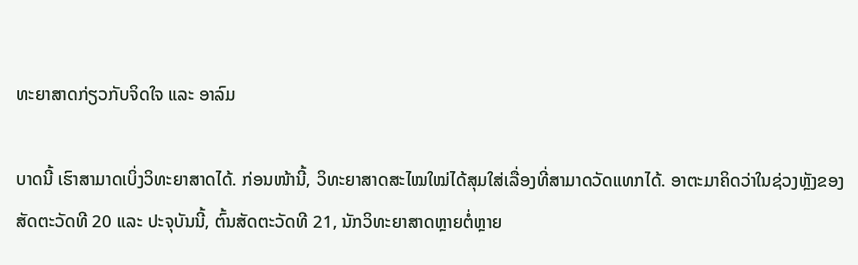ທະຍາສາດກ່ຽວກັບຈິດໃຈ ແລະ ອາລົມ

ບາດນີ້ ເຮົາສາມາດເບິ່ງວິທະຍາສາດໄດ້. ກ່ອນໜ້ານີ້, ວິທະຍາສາດສະໄໝໃໝ່ໄດ້ສຸມໃສ່ເລື່ອງທີ່ສາມາດວັດແທກໄດ້. ອາຕະມາຄິດວ່າໃນຊ່ວງຫຼັງຂອງສັດຕະວັດທີ 20 ແລະ ປະຈຸບັນນີ້, ຕົ້ນສັດຕະວັດທີ 21, ນັກວິທະຍາສາດຫຼາຍຕໍ່ຫຼາຍ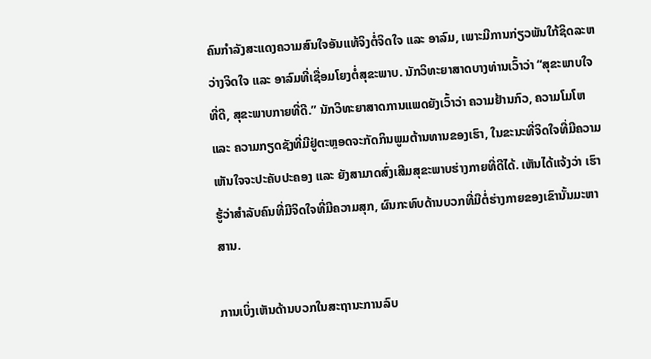ຄົນກຳລັງສະແດງຄວາມສົນໃຈອັນແທ້ຈິງຕໍ່ຈິດໃຈ ແລະ ອາລົມ, ເພາະມີການກ່ຽວພັນໃກ້ຊິດລະຫວ່າງຈິດໃຈ ແລະ ອາລົມທີ່ເຊື່ອມໂຍງຕໍ່ສຸຂະພາບ. ນັກວິທະຍາສາດບາງທ່ານເວົ້າວ່າ “ສຸຂະພາບໃຈທີ່ດີ, ສຸຂະພາບກາຍທີ່ດີ.” ນັກວິທະຍາສາດການແພດຍັງເວົ້າວ່າ ຄວາມຢ້ານກົວ, ຄວາມໂມໂຫ ແລະ ຄວາມກຽດຊັງທີ່ມີຢູ່ຕະຫຼອດຈະກັດກິນພູມຕ້ານທານຂອງເຮົາ, ໃນຂະນະທີ່ຈິດໃຈທີ່ມີຄວາມເຫັນໃຈຈະປະຄັບປະຄອງ ແລະ ຍັງສາມາດສົ່ງເສີມສຸຂະພາບຮ່າງກາຍທີ່ດີໄດ້. ເຫັນໄດ້ແຈ້ງວ່າ ເຮົາຮູ້ວ່າສຳລັບຄົນທີ່ມີຈິດໃຈທີ່ມີຄວາມສຸກ, ຜົນກະທົບດ້ານບວກທີ່ມີຕໍ່ຮ່າງກາຍຂອງເຂົານັ້ນມະຫາສານ.

ການເບິ່ງເຫັນດ້ານບວກໃນສະຖານະການລົບ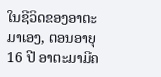ໃນຊີວິດຂອງອາຕະມາເອງ, ຕອນອາຍຸ 16 ປີ ອາຕະມາມີຄ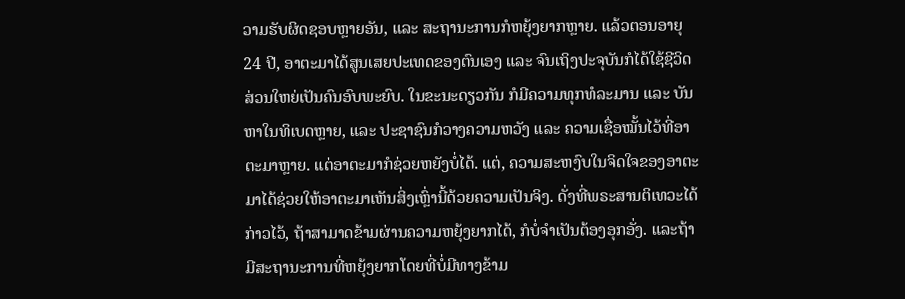ວາມຮັບຜິດຊອບຫຼາຍອັນ, ແລະ ສະຖານະການກໍຫຍຸ້ງຍາກຫຼາຍ. ແລ້ວຕອນອາຍຸ 24 ປີ, ອາຕະມາໄດ້ສູນເສຍປະເທດຂອງຕົນເອງ ແລະ ຈົນເຖິງປະຈຸບັນກໍໄດ້ໃຊ້ຊີວິດສ່ວນໃຫຍ່ເປັນຄົນອົບພະຍົບ. ໃນຂະນະດຽວກັນ ກໍມີຄວາມທຸກທໍລະມານ ແລະ ບັນຫາໃນທິເບດຫຼາຍ, ແລະ ປະຊາຊົນກໍວາງຄວາມຫວັງ ແລະ ຄວາມເຊື່ອໝັ້ນໄວ້ທີ່ອາຕະມາຫຼາຍ. ແຕ່ອາຕະມາກໍຊ່ວຍຫຍັງບໍ່ໄດ້. ແຕ່, ຄວາມສະຫງົບໃນຈິດໃຈຂອງອາຕະມາໄດ້ຊ່ວຍໃຫ້ອາຕະມາເຫັນສິ່ງເຫຼົ່ານີ້ດ້ວຍຄວາມເປັນຈິງ. ດັ່ງທີ່ພຣະສານຕິເທວະໄດ້ກ່າວໄວ້, ຖ້າສາມາດຂ້າມຜ່ານຄວາມຫຍຸ້ງຍາກໄດ້, ກໍບໍ່ຈຳເປັນຕ້ອງອຸກອັ່ງ. ແລະຖ້າມີສະຖານະການທີ່ຫຍຸ້ງຍາກໂດຍທີ່ບໍ່ມີທາງຂ້າມ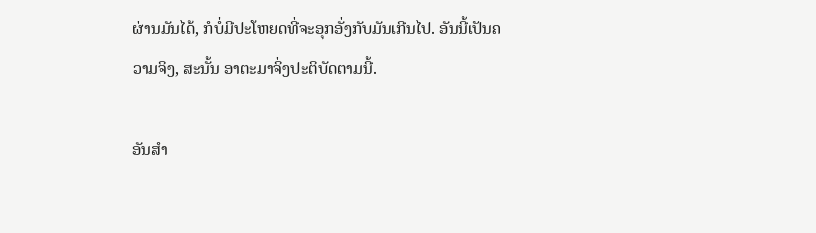ຜ່ານມັນໄດ້, ກໍບໍ່ມີປະໂຫຍດທີ່ຈະອຸກອັ່ງກັບມັນເກີນໄປ. ອັນນີ້ເປັນຄວາມຈິງ, ສະນັ້ນ ອາຕະມາຈິ່ງປະຕິບັດຕາມນີ້.

ອັນສຳ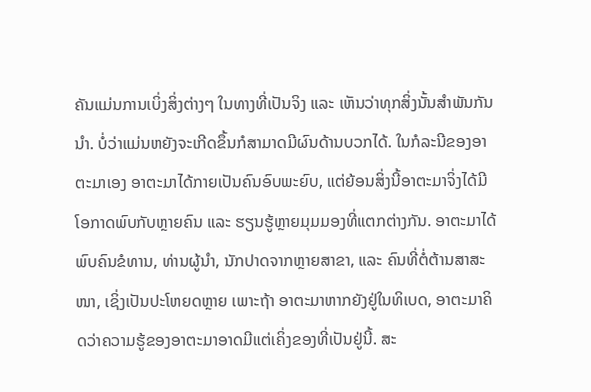ຄັນແມ່ນການເບິ່ງສິ່ງຕ່າງໆ ໃນທາງທີ່ເປັນຈິງ ແລະ ເຫັນວ່າທຸກສິ່ງນັ້ນສຳພັນກັນນຳ. ບໍ່ວ່າແມ່ນຫຍັງຈະເກີດຂຶ້ນກໍສາມາດມີຜົນດ້ານບວກໄດ້. ໃນກໍລະນີຂອງອາຕະມາເອງ ອາຕະມາໄດ້ກາຍເປັນຄົນອົບພະຍົບ, ແຕ່ຍ້ອນສິ່ງນີ້ອາຕະມາຈິ່ງໄດ້ມີໂອກາດພົບກັບຫຼາຍຄົນ ແລະ ຮຽນຮູ້ຫຼາຍມຸມມອງທີ່ແຕກຕ່າງກັນ. ອາຕະມາໄດ້ພົບຄົນຂໍທານ, ທ່ານຜູ້ນຳ, ນັກປາດຈາກຫຼາຍສາຂາ, ແລະ ຄົນທີ່ຕໍ່ຕ້ານສາສະໜາ, ເຊິ່ງເປັນປະໂຫຍດຫຼາຍ ເພາະຖ້າ ອາຕະມາຫາກຍັງຢູ່ໃນທິເບດ, ອາຕະມາຄິດວ່າຄວາມຮູ້ຂອງອາຕະມາອາດມີແຕ່ເຄິ່ງຂອງທີ່ເປັນຢູ່ນີ້. ສະ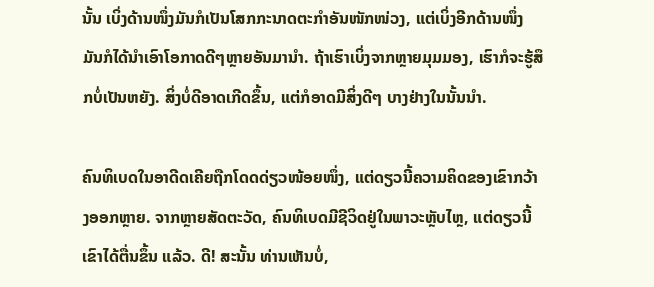ນັ້ນ ເບິ່ງດ້ານໜຶ່ງມັນກໍເປັນໂສກກະນາດຕະກຳອັນໜັກໜ່ວງ, ແຕ່ເບິ່ງອີກດ້ານໜຶ່ງ ມັນກໍໄດ້ນຳເອົາໂອກາດດີໆຫຼາຍອັນມານຳ. ຖ້າເຮົາເບິ່ງຈາກຫຼາຍມຸມມອງ, ເຮົາກໍຈະຮູ້ສຶກບໍ່ເປັນຫຍັງ. ສິ່ງບໍ່ດີອາດເກີດຂຶ້ນ, ແຕ່ກໍອາດມີສິ່ງດີໆ ບາງຢ່າງໃນນັ້ນນຳ.

ຄົນທິເບດໃນອາດີດເຄີຍຖືກໂດດດ່ຽວໜ້ອຍໜຶ່ງ, ແຕ່ດຽວນີ້ຄວາມຄິດຂອງເຂົາກວ້າງອອກຫຼາຍ. ຈາກຫຼາຍສັດຕະວັດ, ຄົນທິເບດມີຊີວິດຢູ່ໃນພາວະຫຼັບໄຫຼ, ແຕ່ດຽວນີ້ເຂົາໄດ້ຕື່ນຂຶ້ນ ແລ້ວ. ດີ! ສະນັ້ນ ທ່ານເຫັນບໍ່,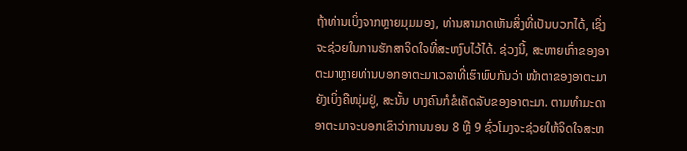ຖ້າທ່ານເບິ່ງຈາກຫຼາຍມຸມມອງ, ທ່ານສາມາດເຫັນສິ່ງທີ່ເປັນບວກໄດ້, ເຊິ່ງຈະຊ່ວຍໃນການຮັກສາຈິດໃຈທີ່ສະຫງົບໄວ້ໄດ້. ຊ່ວງນີ້, ສະຫາຍເກົ່າຂອງອາຕະມາຫຼາຍທ່ານບອກອາຕະມາເວລາທີ່ເຮົາພົບກັນວ່າ ໜ້າຕາຂອງອາຕະມາຍັງເບິ່ງຄືໜຸ່ມຢູ່, ສະນັ້ນ ບາງຄົນກໍຂໍເຄັດລັບຂອງອາຕະມາ. ຕາມທຳມະດາ ອາຕະມາຈະບອກເຂົາວ່າການນອນ 8 ຫຼື 9 ຊົ່ວໂມງຈະຊ່ວຍໃຫ້ຈິດໃຈສະຫ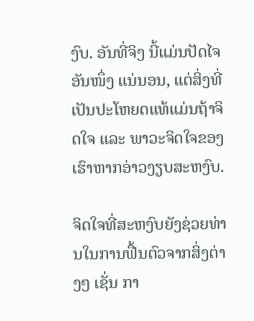ງົບ. ອັນທີ່ຈິງ ນີ້ແມ່ນປັດໄຈອັນໜຶ່ງ ແນ່ນອນ, ແຕ່ສິ່ງທີ່ເປັນປະໂຫຍດແທ້ແມ່ນຖ້າຈິດໃຈ ແລະ ພາວະຈິດໃຈຂອງເຮົາຫາກອ່າວງຽບສະຫງົບ.

ຈິດໃຈທີ່ສະຫງົບຍັງຊ່ວຍທ່ານໃນການຟື້ນຕົວຈາກສິ່ງຕ່າງໆ ເຊັ່ນ ກາ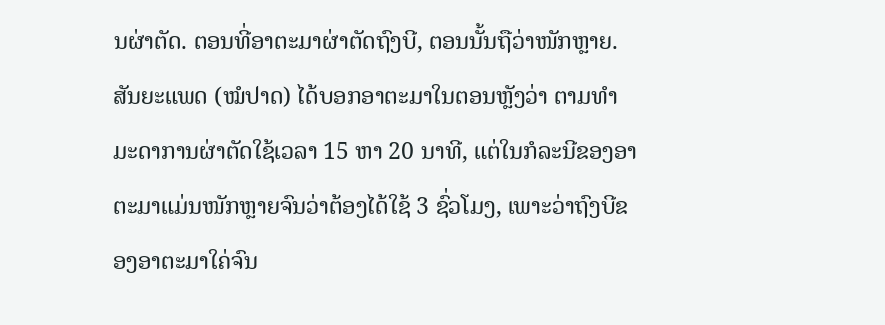ນຜ່າຕັດ. ຕອນທີ່ອາຕະມາຜ່າຕັດຖົງບີ, ຕອນນັ້ນຖືວ່າໜັກຫຼາຍ. ສັນຍະແພດ (ໝໍປາດ) ໄດ້ບອກອາຕະມາໃນຕອນຫຼັງວ່າ ຕາມທຳມະດາການຜ່າຕັດໃຊ້ເວລາ 15 ຫາ 20 ນາທີ, ແຕ່ໃນກໍລະນີຂອງອາຕະມາແມ່ນໜັກຫຼາຍຈົນວ່າຕ້ອງໄດ້ໃຊ້ 3 ຊົ່ວໂມງ, ເພາະວ່າຖົງບີຂອງອາຕະມາໃຄ່ຈົນ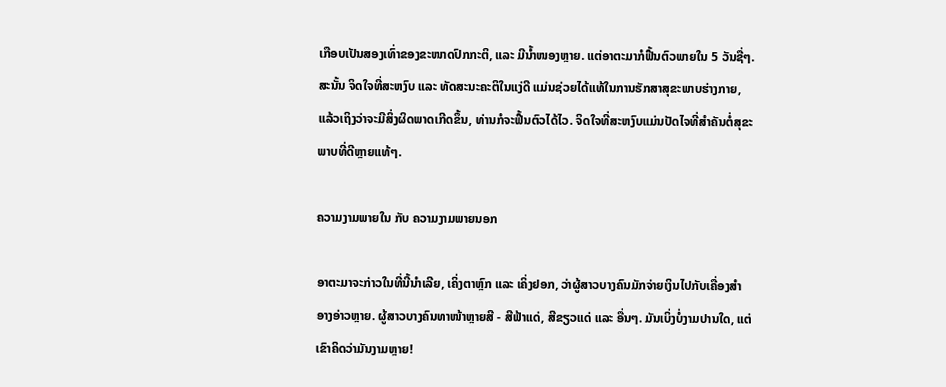ເກືອບເປັນສອງເທົ່າຂອງຂະໜາດປົກກະຕິ, ແລະ ມີນ້ຳໜອງຫຼາຍ. ແຕ່ອາຕະມາກໍຟື້ນຕົວພາຍໃນ 5 ວັນຊື່ໆ. ສະນັ້ນ ຈິດໃຈທີ່ສະຫງົບ ແລະ ທັດສະນະຄະຕິໃນແງ່ດີ ແມ່ນຊ່ວຍໄດ້ແທ້ໃນການຮັກສາສຸຂະພາບຮ່າງກາຍ, ແລ້ວເຖິງວ່າຈະມີສິ່ງຜິດພາດເກີດຂຶ້ນ, ທ່ານກໍຈະຟື້ນຕົວໄດ້ໄວ. ຈິດໃຈທີ່ສະຫງົບແມ່ນປັດໄຈທີ່ສຳຄັນຕໍ່ສຸຂະພາບທີ່ດີຫຼາຍແທ້ໆ.

ຄວາມງາມພາຍໃນ ກັບ ຄວາມງາມພາຍນອກ

ອາຕະມາຈະກ່າວໃນທີ່ນີ້ນຳເລີຍ, ເຄິ່ງຕາຫຼົກ ແລະ ເຄິ່ງຢອກ, ວ່າຜູ້ສາວບາງຄົນມັກຈ່າຍເງິນໄປກັບເຄື່ອງສຳອາງອ່າວຫຼາຍ. ຜູ້ສາວບາງຄົນທາໜ້າຫຼາຍສີ - ສີຟ້າແດ່, ສີຂຽວແດ່ ແລະ ອື່ນໆ. ມັນເບິ່ງບໍ່ງາມປານໃດ, ແຕ່ເຂົາຄິດວ່າມັນງາມຫຼາຍ!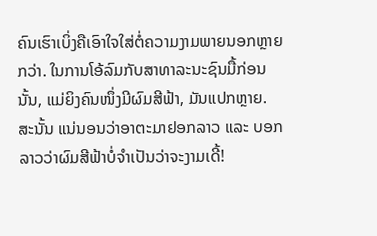ຄົນເຮົາເບິ່ງຄືເອົາໃຈໃສ່ຕໍ່ຄວາມງາມພາຍນອກຫຼາຍກວ່າ. ໃນການໂອ້ລົມກັບສາທາລະນະຊົນມື້ກ່ອນນັ້ນ, ແມ່ຍິງຄົນໜຶ່ງມີຜົມສີຟ້າ, ມັນແປກຫຼາຍ. ສະນັ້ນ ແນ່ນອນວ່າອາຕະມາຢອກລາວ ແລະ ບອກລາວວ່າຜົມສີຟ້າບໍ່ຈຳເປັນວ່າຈະງາມເດີ້!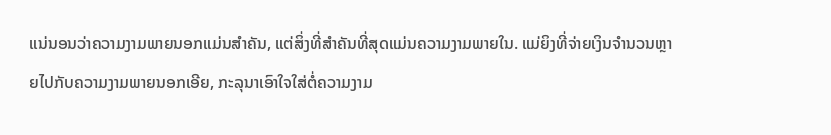ແນ່ນອນວ່າຄວາມງາມພາຍນອກແມ່ນສຳຄັນ, ແຕ່ສິ່ງທີ່ສຳຄັນທີ່ສຸດແມ່ນຄວາມງາມພາຍໃນ. ແມ່ຍິງທີ່ຈ່າຍເງິນຈຳນວນຫຼາຍໄປກັບຄວາມງາມພາຍນອກເອີຍ, ກະລຸນາເອົາໃຈໃສ່ຕໍ່ຄວາມງາມ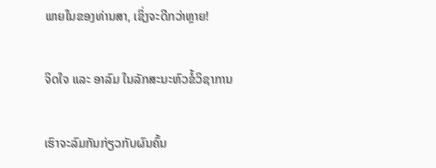ພາຍໃນຂອງທ່ານສາ, ເຊິ່ງຈະດີກວ່າຫຼາຍ!

ຈິດໃຈ ແລະ ອາລົມ ໃນລັກສະນະຫົວຂໍ້ວິຊາການ

ເຮົາຈະລົມກັນກ່ຽວກັບຜົນຄົ້ນ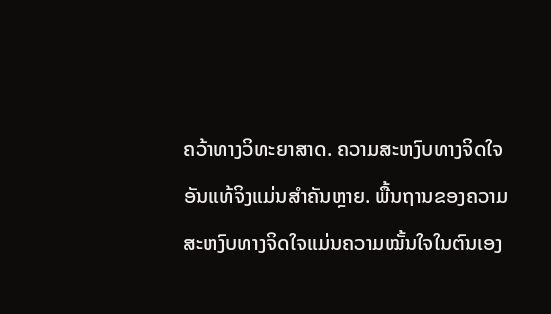ຄວ້າທາງວິທະຍາສາດ. ຄວາມສະຫງົບທາງຈິດໃຈອັນແທ້ຈິງແມ່ນສຳຄັນຫຼາຍ. ພື້ນຖານຂອງຄວາມສະຫງົບທາງຈິດໃຈແມ່ນຄວາມໝັ້ນໃຈໃນຕົນເອງ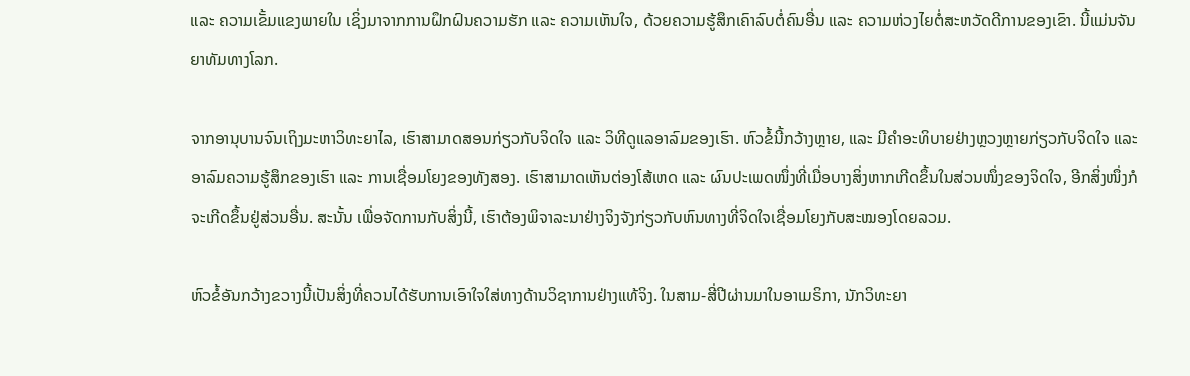ແລະ ຄວາມເຂັ້ມແຂງພາຍໃນ ເຊິ່ງມາຈາກການຝຶກຝົນຄວາມຮັກ ແລະ ຄວາມເຫັນໃຈ, ດ້ວຍຄວາມຮູ້ສຶກເຄົາລົບຕໍ່ຄົນອື່ນ ແລະ ຄວາມຫ່ວງໄຍຕໍ່ສະຫວັດດີການຂອງເຂົາ. ນີ້ແມ່ນຈັນຍາທັມທາງໂລກ.

ຈາກອານຸບານຈົນເຖິງມະຫາວິທະຍາໄລ, ເຮົາສາມາດສອນກ່ຽວກັບຈິດໃຈ ແລະ ວິທີດູແລອາລົມຂອງເຮົາ. ຫົວຂໍ້ນີ້ກວ້າງຫຼາຍ, ແລະ ມີຄຳອະທິບາຍຢ່າງຫຼວງຫຼາຍກ່ຽວກັບຈິດໃຈ ແລະ ອາລົມຄວາມຮູ້ສຶກຂອງເຮົາ ແລະ ການເຊື່ອມໂຍງຂອງທັງສອງ. ເຮົາສາມາດເຫັນຕ່ອງໂສ້ເຫດ ແລະ ຜົນປະເພດໜຶ່ງທີ່ເມື່ອບາງສິ່ງຫາກເກີດຂຶ້ນໃນສ່ວນໜຶ່ງຂອງຈິດໃຈ, ອີກສິ່ງໜຶ່ງກໍຈະເກີດຂຶ້ນຢູ່ສ່ວນອື່ນ. ສະນັ້ນ ເພື່ອຈັດການກັບສິ່ງນີ້, ເຮົາຕ້ອງພິຈາລະນາຢ່າງຈິງຈັງກ່ຽວກັບຫົນທາງທີ່ຈິດໃຈເຊື່ອມໂຍງກັບສະໝອງໂດຍລວມ.

ຫົວຂໍ້ອັນກວ້າງຂວາງນີ້ເປັນສິ່ງທີ່ຄວນໄດ້ຮັບການເອົາໃຈໃສ່ທາງດ້ານວິຊາການຢ່າງແທ້ຈິງ. ໃນສາມ-ສີ່ປີຜ່ານມາໃນອາເມຣິກາ, ນັກວິທະຍາ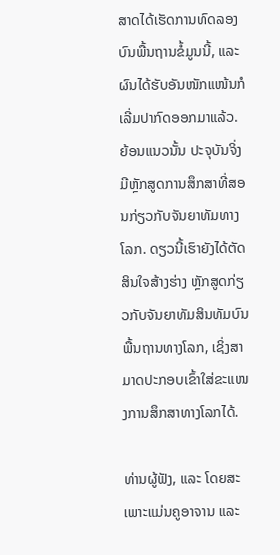ສາດໄດ້ເຮັດການທົດລອງບົນພື້ນຖານຂໍ້ມູນນີ້, ແລະ ຜົນໄດ້ຮັບອັນໜັກແໜ້ນກໍເລີ່ມປາກົດອອກມາແລ້ວ. ຍ້ອນແນວນັ້ນ ປະຈຸບັນຈິ່ງມີຫຼັກສູດການສຶກສາທີ່ສອນກ່ຽວກັບຈັນຍາທັມທາງໂລກ. ດຽວນີ້ເຮົາຍັງໄດ້ຕັດສິນໃຈສ້າງຮ່າງ ຫຼັກສູດກ່ຽວກັບຈັນຍາທັມສິນທັມບົນພື້ນຖານທາງໂລກ, ເຊິ່ງສາມາດປະກອບເຂົ້າໃສ່ຂະແໜງການສຶກສາທາງໂລກໄດ້.

ທ່ານຜູ້ຟັງ, ແລະ ໂດຍສະເພາະແມ່ນຄູອາຈານ ແລະ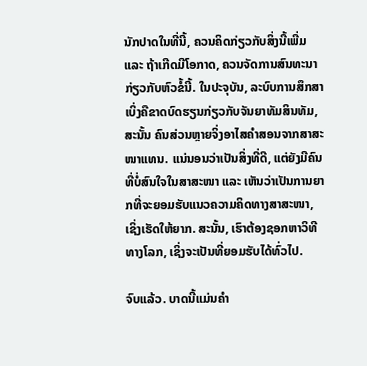ນັກປາດໃນທີ່ນີ້, ຄວນຄິດກ່ຽວກັບສິ່ງນີ້ເພີ່ມ ແລະ ຖ້າເກີດມີໂອກາດ, ຄວນຈັດການສົນທະນາກ່ຽວກັບຫົວຂໍ້ນີ້. ໃນປະຈຸບັນ, ລະບົບການສຶກສາເບິ່ງຄືຂາດບົດຮຽນກ່ຽວກັບຈັນຍາທັມສິນທັມ, ສະນັ້ນ ຄົນສ່ວນຫຼາຍຈິ່ງອາໄສຄຳສອນຈາກສາສະໜາແທນ. ແນ່ນອນວ່າເປັນສິ່ງທີ່ດີ, ແຕ່ຍັງມີຄົນທີ່ບໍ່ສົນໃຈໃນສາສະໜາ ແລະ ເຫັນວ່າເປັນການຍາກທີ່ຈະຍອມຮັບແນວຄວາມຄິດທາງສາສະໜາ, ເຊິ່ງເຮັດໃຫ້ຍາກ. ສະນັ້ນ, ເຮົາຕ້ອງຊອກຫາວິທີທາງໂລກ, ເຊິ່ງຈະເປັນທີ່ຍອມຮັບໄດ້ທົ່ວໄປ.

ຈົບແລ້ວ. ບາດນີ້ແມ່ນຄຳ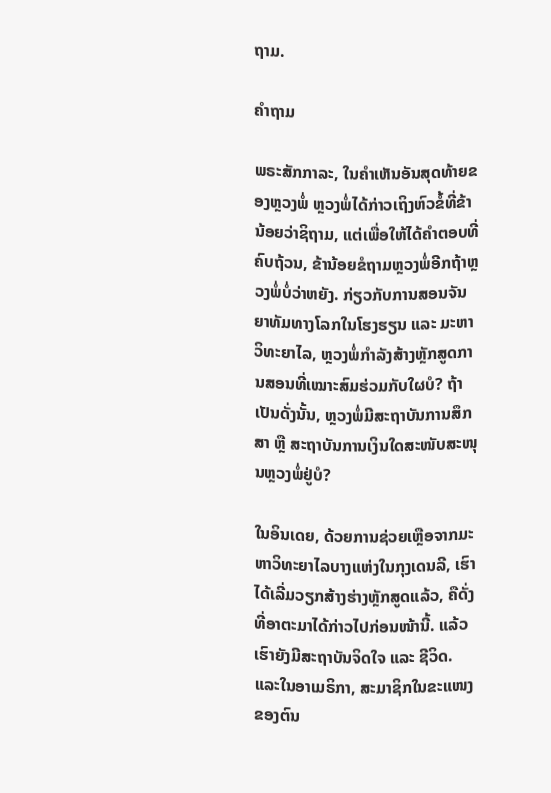ຖາມ.

ຄຳຖາມ

ພຣະສັກກາລະ, ໃນຄຳເຫັນອັນສຸດທ້າຍຂອງຫຼວງພໍ່ ຫຼວງພໍ່ໄດ້ກ່າວເຖິງຫົວຂໍ້ທີ່ຂ້ານ້ອຍວ່າຊິຖາມ, ແຕ່ເພື່ອໃຫ້ໄດ້ຄຳຕອບທີ່ຄົບຖ້ວນ, ຂ້ານ້ອຍຂໍຖາມຫຼວງພໍ່ອີກຖ້າຫຼວງພໍ່ບໍ່ວ່າຫຍັງ. ກ່ຽວກັບການສອນຈັນຍາທັມທາງໂລກໃນໂຮງຮຽນ ແລະ ມະຫາວິທະຍາໄລ, ຫຼວງພໍ່ກຳລັງສ້າງຫຼັກສູດການສອນທີ່ເໝາະສົມຮ່ວມກັບໃຜບໍ? ຖ້າເປັນດັ່ງນັ້ນ, ຫຼວງພໍ່ມີສະຖາບັນການສຶກສາ ຫຼື ສະຖາບັນການເງິນໃດສະໜັບສະໜຸນຫຼວງພໍ່ຢູ່ບໍ?

ໃນອິນເດຍ, ດ້ວຍການຊ່ວຍເຫຼືອຈາກມະຫາວິທະຍາໄລບາງແຫ່ງໃນກຸງເດນລີ, ເຮົາໄດ້ເລີ່ມວຽກສ້າງຮ່າງຫຼັກສູດແລ້ວ, ຄືດັ່ງທີ່ອາຕະມາໄດ້ກ່າວໄປກ່ອນໜ້ານີ້. ແລ້ວເຮົາຍັງມີສະຖາບັນຈິດໃຈ ແລະ ຊີວິດ. ແລະໃນອາເມຣິກາ, ສະມາຊິກໃນຂະແໜງຂອງຕົນ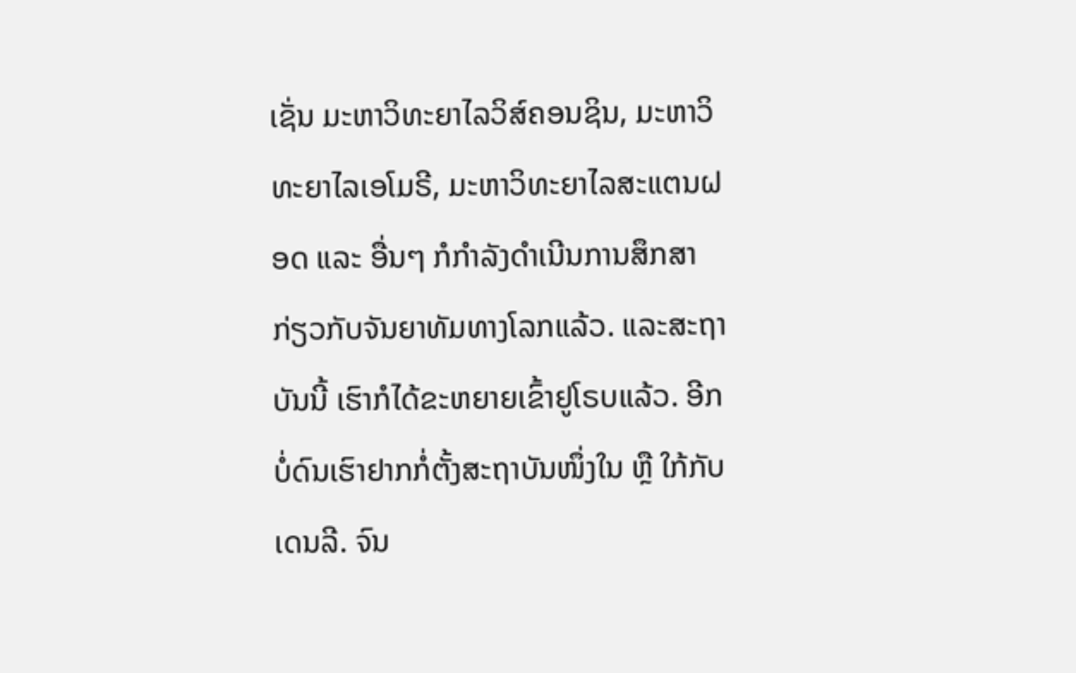ເຊັ່ນ ມະຫາວິທະຍາໄລວິສ໌ຄອນຊິນ, ມະຫາວິທະຍາໄລເອໂມຣີ, ມະຫາວິທະຍາໄລສະແຕນຝອດ ແລະ ອື່ນໆ ກໍກຳລັງດຳເນີນການສຶກສາກ່ຽວກັບຈັນຍາທັມທາງໂລກແລ້ວ. ແລະສະຖາບັນນີ້ ເຮົາກໍໄດ້ຂະຫຍາຍເຂົ້າຢູໂຣບແລ້ວ. ອີກບໍ່ດົນເຮົາຢາກກໍ່ຕັ້ງສະຖາບັນໜຶ່ງໃນ ຫຼື ໃກ້ກັບເດນລີ. ຈົນ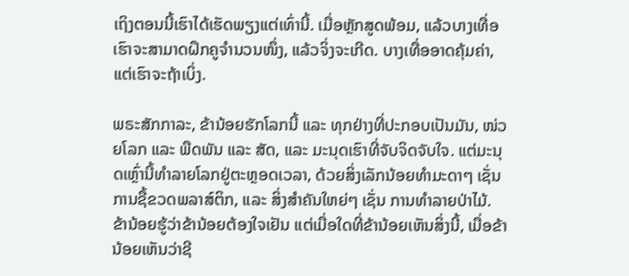ເຖິງຕອນນີ້ເຮົາໄດ້ເຮັດພຽງແຕ່ເທົ່ານີ້. ເມື່ອຫຼັກສູດພ້ອມ, ແລ້ວບາງເທື່ອເຮົາຈະສາມາດຝຶກຄູຈຳນວນໜຶ່ງ, ແລ້ວຈິ່ງຈະເກີດ. ບາງເທື່ອອາດຄຸ້ມຄ່າ, ແຕ່ເຮົາຈະຖ້າເບິ່ງ.

ພຣະສັກກາລະ, ຂ້ານ້ອຍຮັກໂລກນີ້ ແລະ ທຸກຢ່າງທີ່ປະກອບເປັນມັນ, ໜ່ວຍໂລກ ແລະ ພືດພັນ ແລະ ສັດ, ແລະ ມະນຸດເຮົາທີ່ຈັບຈິດຈັບໃຈ. ແຕ່ມະນຸດເຫຼົ່ານີ້ທຳລາຍໂລກຢູ່ຕະຫຼອດເວລາ, ດ້ວຍສິ່ງເລັກນ້ອຍທຳມະດາໆ ເຊັ່ນ ການຊື້ຂວດພລາສ໌ຕິກ, ແລະ ສິ່ງສຳຄັນໃຫຍ່ໆ ເຊັ່ນ ການທຳລາຍປ່າໄມ້. ຂ້ານ້ອຍຮູ້ວ່າຂ້ານ້ອຍຕ້ອງໃຈເຢັນ ແຕ່ເມື່ອໃດທີ່ຂ້ານ້ອຍເຫັນສິ່ງນີ້, ເມື່ອຂ້ານ້ອຍເຫັນວ່າຊີ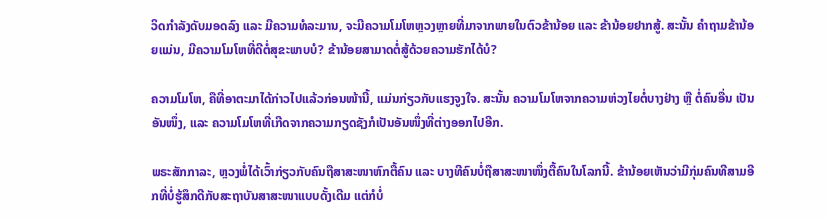ວິດກຳລັງດັບມອດລົງ ແລະ ມີຄວາມທໍລະມານ, ຈະມີຄວາມໂມໂຫຫຼວງຫຼາຍທີ່ມາຈາກພາຍໃນຕົວຂ້ານ້ອຍ ແລະ ຂ້ານ້ອຍຢາກສູ້. ສະນັ້ນ ຄຳຖາມຂ້ານ້ອຍແມ່ນ, ມີຄວາມໂມໂຫທີ່ດີຕໍ່ສຸຂະພາບບໍ? ຂ້ານ້ອຍສາມາດຕໍ່ສູ້ດ້ວຍຄວາມຮັກໄດ້ບໍ?

ຄວາມໂມໂຫ, ຄືທີ່ອາຕະມາໄດ້ກ່າວໄປແລ້ວກ່ອນໜ້ານີ້, ແມ່ນກ່ຽວກັບແຮງຈູງໃຈ. ສະນັ້ນ ຄວາມໂມໂຫຈາກຄວາມຫ່ວງໄຍຕໍ່ບາງຢ່າງ ຫຼື ຕໍ່ຄົນອື່ນ ເປັນອັນໜຶ່ງ, ແລະ ຄວາມໂມໂຫທີ່ເກີດຈາກຄວາມກຽດຊັງກໍເປັນອັນໜຶ່ງທີ່ຕ່າງອອກໄປອີກ.

ພຣະສັກກາລະ, ຫຼວງພໍ່ໄດ້ເວົ້າກ່ຽວກັບຄົນຖືສາສະໜາຫົກຕື້ຄົນ ແລະ ບາງທີຄົນບໍ່ຖືສາສະໜາໜຶ່ງຕື້ຄົນໃນໂລກນີ້. ຂ້ານ້ອຍເຫັນວ່າມີກຸ່ມຄົນທີສາມອີກທີ່ບໍ່ຮູ້ສຶກດີກັບສະຖາບັນສາສະໜາແບບດັ້ງເດີມ ແຕ່ກໍບໍ່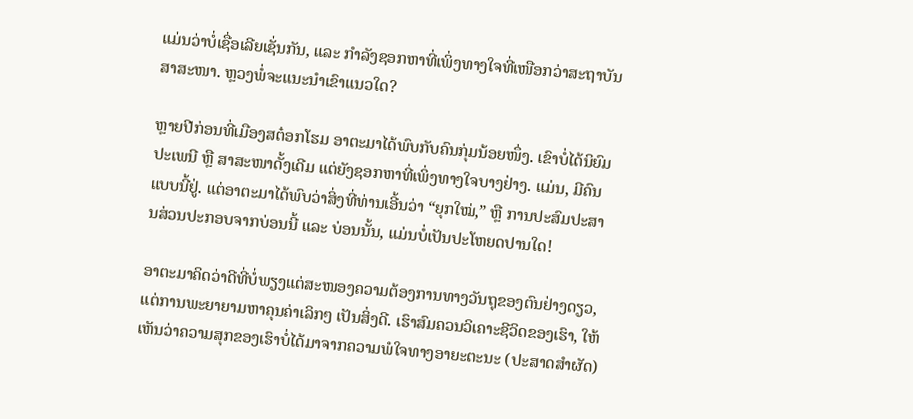ແມ່ນວ່າບໍ່ເຊື່ອເລີຍເຊັ່ນກັນ, ແລະ ກຳລັງຊອກຫາທີ່ເພິ່ງທາງໃຈທີ່ເໜືອກວ່າສະຖາບັນສາສະໜາ. ຫຼວງພໍ່ຈະແນະນຳເຂົາແນວໃດ?

ຫຼາຍປີກ່ອນທີ່ເມືອງສຕ໋ອກໂຮມ ອາຕະມາໄດ້ພົບກັບຄົນກຸ່ມນ້ອຍໜຶ່ງ. ເຂົາບໍ່ໄດ້ນິຍົມປະເພນີ ຫຼື ສາສະໜາດັ້ງເດີມ ແຕ່ຍັງຊອກຫາທີ່ເພິ່ງທາງໃຈບາງຢ່າງ. ແມ່ນ, ມີຄົນແບບນີ້ຢູ່. ແຕ່ອາຕະມາໄດ້ພົບວ່າສິ່ງທີ່ທ່ານເອີ້ນວ່າ “ຍຸກໃໝ່,” ຫຼື ການປະສົມປະສານສ່ວນປະກອບຈາກບ່ອນນີ້ ແລະ ບ່ອນນັ້ນ, ແມ່ນບໍ່ເປັນປະໂຫຍດປານໃດ!

ອາຕະມາຄິດວ່າດີທີ່ບໍ່ພຽງແຕ່ສະໜອງຄວາມຕ້ອງການທາງວັນຖຸຂອງຕົນຢ່າງດຽວ, ແຕ່ການພະຍາຍາມຫາຄຸນຄ່າເລິກໆ ເປັນສິ່ງດີ. ເຮົາສົມຄວນວິເຄາະຊີວິດຂອງເຮົາ, ໃຫ້ເຫັນວ່າຄວາມສຸກຂອງເຮົາບໍ່ໄດ້ມາຈາກຄວາມພໍໃຈທາງອາຍະຕະນະ (ປະສາດສຳຜັດ)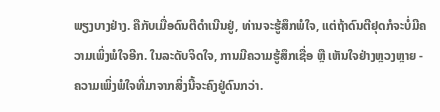ພຽງບາງຢ່າງ. ຄືກັບເມື່ອດົນຕີດຳເນີນຢູ່, ທ່ານຈະຮູ້ສຶກພໍໃຈ, ແຕ່ຖ້າດົນຕີຢຸດກໍຈະບໍ່ມີຄວາມເພິ່ງພໍໃຈອີກ. ໃນລະດັບຈິດໃຈ, ການມີຄວາມຮູ້ສຶກເຊື່ອ ຫຼື ເຫັນໃຈຢ່າງຫຼວງຫຼາຍ - ຄວາມເພິ່ງພໍໃຈທີ່ມາຈາກສິ່ງນີ້ຈະຄົງຢູ່ດົນກວ່າ.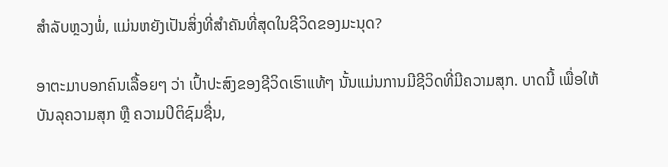ສຳລັບຫຼວງພໍ່, ແມ່ນຫຍັງເປັນສິ່ງທີ່ສຳຄັນທີ່ສຸດໃນຊີວິດຂອງມະນຸດ?

ອາຕະມາບອກຄົນເລື້ອຍໆ ວ່າ ເປົ້າປະສົງຂອງຊີວິດເຮົາແທ້ໆ ນັ້ນແມ່ນການມີຊີວິດທີ່ມີຄວາມສຸກ. ບາດນີ້ ເພື່ອໃຫ້ບັນລຸຄວາມສຸກ ຫຼື ຄວາມປິຕິຊົມຊື່ນ,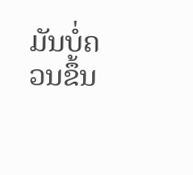ມັນບໍ່ຄວນຂຶ້ນ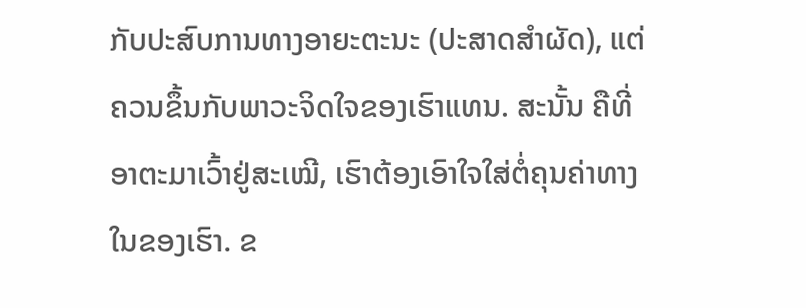ກັບປະສົບການທາງອາຍະຕະນະ (ປະສາດສຳຜັດ), ແຕ່ຄວນຂຶ້ນກັບພາວະຈິດໃຈຂອງເຮົາແທນ. ສະນັ້ນ ຄືທີ່ອາຕະມາເວົ້າຢູ່ສະເໝີ, ເຮົາຕ້ອງເອົາໃຈໃສ່ຕໍ່ຄຸນຄ່າທາງໃນຂອງເຮົາ. ຂ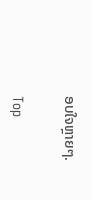ອບໃຈຫຼາຍໆ.

Top